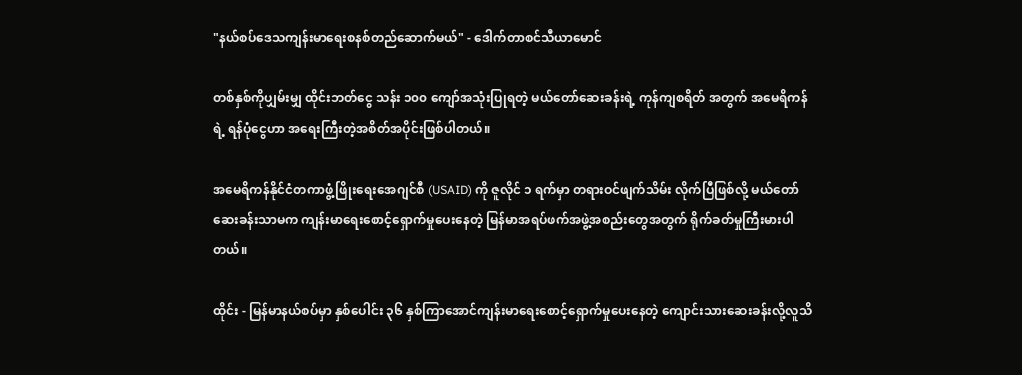"နယ်စပ်ဒေသကျန်းမာရေးစနစ်တည်ဆောက်မယ်" - ဒေါက်တာစင်သီယာမောင်

တစ်နှစ်ကိုပျှမ်းမျှ ထိုင်းဘတ်ငွေ သန်း ၁၀၀ ကျော်အသုံးပြုရတဲ့ မယ်တော်ဆေးခန်းရဲ့ ကုန်ကျစရိတ် အတွက် အမေရိကန်ရဲ့ ရန်ပုံငွေဟာ အရေးကြီးတဲ့အစိတ်အပိုင်းဖြစ်ပါတယ်။

အမေရိကန်နိုင်ငံတကာဖွံ့ဖြိုးရေးအေဂျင်စီ (USAID) ကို ဇူလိုင် ၁ ရက်မှာ တရားဝင်ဖျက်သိမ်း လိုက်ပြီဖြစ်လို့ မယ်တော်ဆေးခန်းသာမက ကျန်းမာရေးစောင့်ရှောက်မှုပေးနေတဲ့ မြန်မာအရပ်ဖက်အဖွဲ့အစည်းတွေအတွက် ရိုက်ခတ်မှုကြီးမားပါတယ်။

ထိုင်း - မြန်မာနယ်စပ်မှာ နှစ်ပေါင်း ၃၆ နှစ်ကြာအောင်ကျန်းမာရေးစောင့်ရှောက်မှုပေးနေတဲ့ ကျောင်းသားဆေးခန်းလို့လူသိ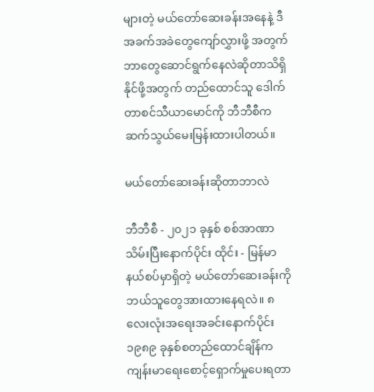များတဲ့ မယ်တော်ဆေးခန်းအနေနဲ့ ဒီအခက်အခဲတွေကျော်လွှားဖို့ အတွက် ဘာတွေဆောင်ရွက်နေလဲဆိုတာသိရှိနိုင်ဖို့အတွက် တည်ထောင်သူ ဒေါက်တာစင်သီယာမောင်ကို ဘီဘီစီက ဆက်သွယ်မေးမြန်းထားပါတယ်။

မယ်တော်ဆေးခန်းဆိုတာဘာလဲ

ဘီဘီစီ - ၂၀၂၁ ခုနှစ် စစ်အာဏာသိမ်းပြီးနောက်ပိုင်း ထိုင်း - မြန်မာနယ်စပ်မှာရှိတဲ့ မယ်တော်ဆေးခန်းကို ဘယ်သူတွေအားထားနေရလဲ။ ၈ လေးလုံးအရေးအခင်းနောက်ပိုင်း ၁၉၈၉ ခုနှစ်စတည်ထောင်ချိန်က ကျန်းမာရေးစောင့်ရှောက်မှုပေးရတာ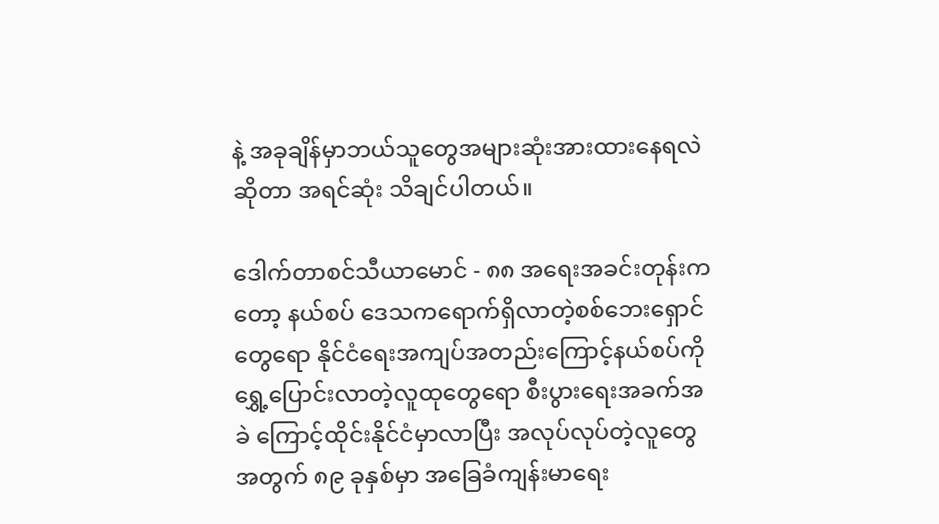နဲ့ အခုချိန်မှာဘယ်သူတွေအများဆုံးအားထားနေရလဲဆိုတာ အရင်ဆုံး သိချင်ပါတယ်။

ဒေါက်တာစင်သီယာမောင် - ၈၈ အရေးအခင်းတုန်းကတော့ နယ်စပ် ဒေသကရောက်ရှိလာတဲ့စစ်ဘေးရှောင် တွေရော နိုင်ငံရေးအကျပ်အတည်းကြောင့်နယ်စပ်ကိုရွှေ့ပြောင်းလာတဲ့လူထုတွေရော စီးပွားရေးအခက်အခဲ ကြောင့်ထိုင်းနိုင်ငံမှာလာပြီး အလုပ်လုပ်တဲ့လူတွေအတွက် ၈၉ ခုနှစ်မှာ အခြေခံကျန်းမာရေး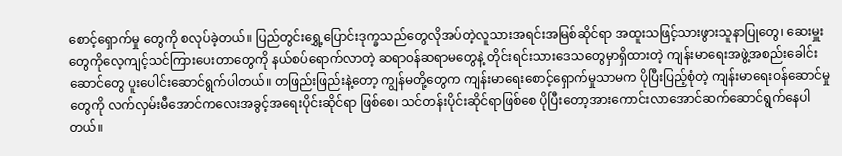စောင့်ရှောက်မှု တွေကို စလုပ်ခဲ့တယ်။ ပြည်တွင်းရွှေ့ပြောင်းဒုက္ခသည်တွေလိုအပ်တဲ့လူသားအရင်းအမြစ်ဆိုင်ရာ အထူးသဖြင့်သားဖွားသူနာပြုတွေ၊ ဆေးမှူးတွေကိုလေ့ကျင့်သင်ကြားပေးတာတွေကို နယ်စပ်ရောက်လာတဲ့ ဆရာဝန်ဆရာမတွေနဲ့ တိုင်းရင်းသားဒေသတွေမှာရှိထားတဲ့ ကျန်းမာရေးအဖွဲ့အစည်းခေါင်းဆောင်တွေ ပူးပေါင်းဆောင်ရွက်ပါတယ်။ တဖြည်းဖြည်းနဲ့တော့ ကျွန်မတို့တွေက ကျန်းမာရေးစောင့်ရှောက်မှုသာမက ပိုပြီးပြည့်စုံတဲ့ ကျန်းမာရေးဝန်ဆောင်မှုတွေကို လက်လှမ်းမီအောင်ကလေးအခွင့်အရေးပိုင်းဆိုင်ရာ ဖြစ်စေ၊ သင်တန်းပိုင်းဆိုင်ရာဖြစ်စေ ပိုပြီးတော့အားကောင်းလာအောင်ဆက်ဆောင်ရွက်နေပါတယ်။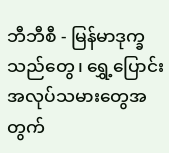ဘီဘီစီ - မြန်မာဒုက္ခသည်တွေ၊ ရွှေ့ပြောင်းအလုပ်သမားတွေအတွက်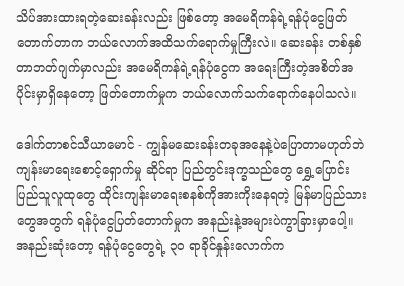သိပ်အားထားရတဲ့ဆေးခန်းလည်း ဖြစ်တော့ အမေရိကန်ရဲ့ရန်ပုံငွေဖြတ်တောက်တာက ဘယ်လောက်အထိသက်ရောက်မှုကြီးလဲ။ ဆေးခန်း တစ်နှစ်တာဘတ်ဂျက်မှာလည်း အမေရိကန်ရဲ့ရန်ပုံငွေက အရေးကြီးတဲ့အစိတ်အပိုင်းမှာရှိနေတော့ ဖြတ်တောက်မှုက ဘယ်လောက်သက်ရောက်နေပါသလဲ။

ဒေါက်တာစင်သီယာမောင် - ကျွန်မဆေးခန်းတခုအနေနဲ့ပဲပြောတာမဟုတ်ဘဲ ကျန်းမာရေးစောင့်ရှောက်မှု ဆိုင်ရာ ပြည်တွင်းဒုက္ခသည်တွေ ရွှေ့ပြောင်းပြည်သူလူထုတွေ ထိုင်းကျန်းမာရေးစနစ်ကိုအားကိုးနေရတဲ့ မြန်မာပြည်သားတွေအတွက် ရန်ပုံငွေပြတ်တောက်မှုက အနည်းနဲ့အများပဲကွာခြားမှာပေါ့။ အနည်းဆုံးတော့ ရန်ပုံငွေတွေရဲ့ ၃၀ ရာခိုင်နှုန်းလောက်က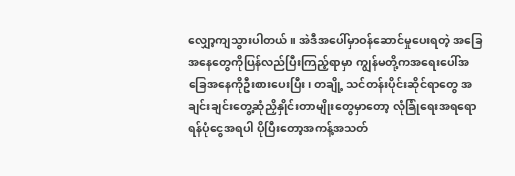လျှော့ကျသွားပါတယ်။ အဲဒီအပေါ်မှာဝန်ဆောင်မှုပေးရတဲ့ အခြေအနေတွေကိုပြန်လည်ပြီးကြည့်ရာမှာ ကျွန်မတို့ကအရေးပေါ်အခြေအနေကိုဦးစားပေးပြီး၊ တချို့ သင်တန်းပိုင်းဆိုင်ရာတွေ အချင်းချင်းတွေ့ဆုံညှိနှိုင်းတာမျိုးတွေမှာတော့ လုံခြုံရေးအရရော ရန်ပုံငွေအရပါ ပိုပြီးတော့အကန့်အသတ်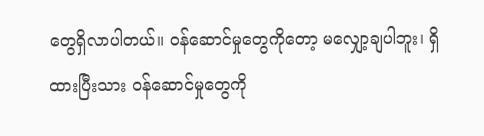တွေရှိလာပါတယ်။ ဝန်ဆောင်မှုတွေကိုတော့ မလျှော့ချပါဘူး၊ ရှိထားပြီးသား ဝန်ဆောင်မှုတွေကို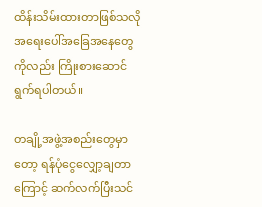ထိန်းသိမ်းထားတာဖြစ်သလို အရေးပေါ်အခြေအနေတွေကိုလည်း ကြိုးစားဆောင်ရွက်ရပါတယ်။

တချို့အဖွဲ့အစည်းတွေမှာတော့ ရန်ပုံငွေလျှော့ချတာကြောင့် ဆက်လက်ပြီးသင်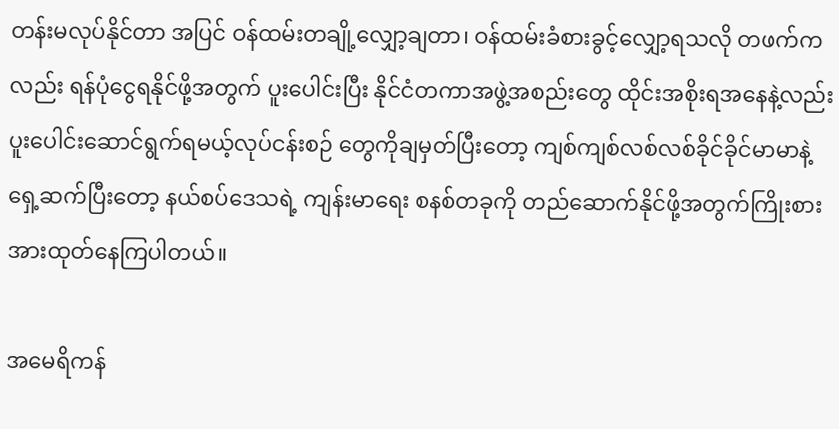တန်းမလုပ်နိုင်တာ အပြင် ဝန်ထမ်းတချို့လျှော့ချတာ၊ ဝန်ထမ်းခံစားခွင့်လျှော့ရသလို တဖက်ကလည်း ရန်ပုံငွေရနိုင်ဖို့အတွက် ပူးပေါင်းပြီး နိုင်ငံတကာအဖွဲ့အစည်းတွေ ထိုင်းအစိုးရအနေနဲ့လည်း ပူးပေါင်းဆောင်ရွက်ရမယ့်လုပ်ငန်းစဉ် တွေကိုချမှတ်ပြီးတော့ ကျစ်ကျစ်လစ်လစ်ခိုင်ခိုင်မာမာနဲ့ ရှေ့ဆက်ပြီးတော့ နယ်စပ်ဒေသရဲ့ ကျန်းမာရေး စနစ်တခုကို တည်ဆောက်နိုင်ဖို့အတွက်ကြိုးစားအားထုတ်နေကြပါတယ်။

အမေရိကန်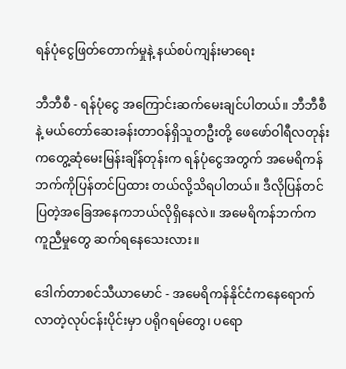ရန်ပုံငွေဖြတ်တောက်မှုနဲ့ နယ်စပ်ကျန်းမာရေး

ဘီဘီစီ - ရန်ပုံငွေ အကြောင်းဆက်မေးချင်ပါတယ်။ ဘီဘီစီနဲ့ မယ်တော်ဆေးခန်းတာဝန်ရှိသူတဦးတို့ ဖေဖော်ဝါရီလတုန်းကတွေ့ဆုံမေးမြန်းချိန်တုန်းက ရန်ပုံငွေအတွက် အမေရိကန်ဘက်ကိုပြန်တင်ပြထား တယ်လို့သိရပါတယ်။ ဒီလိုပြန်တင်ပြတဲ့အခြေအနေကဘယ်လိုရှိနေလဲ။ အမေရိကန်ဘက်က ကူညီမှုတွေ ဆက်ရနေသေးလား။

ဒေါက်တာစင်သီယာမောင် - အမေရိကန်နိုင်ငံကနေရောက်လာတဲ့လုပ်ငန်းပိုင်းမှာ ပရိုဂရမ်တွေ၊ ပရော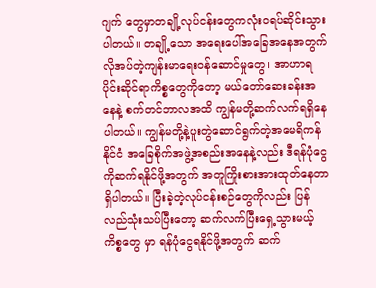ဂျက် တွေမှာတချို့လုပ်ငန်းတွေကလုံးဝရပ်ဆိုင်းသွားပါတယ်။ တချို့သော အရေးပေါ်အခြေအနေအတွက် လိုအပ်တဲ့ကျန်းမာရေးဝန်ဆောင်မှုတွေ၊ အာဟာရပိုင်းဆိုင်ရာကိစ္စတွေကိုတော့ မယ်တော်ဆေးခန်းအနေနဲ့ စက်တင်ဘာလအထိ ကျွန်မတို့ဆက်လက်ရရှိနေပါတယ်။ ကျွန်မတို့နဲ့ပူးတွဲဆောင်ရွက်တဲ့အမေရိကန်နိုင်ငံ အခြေစိုက်အဖွဲ့အစည်းအနေနဲ့လည်း ဒီရန်ပုံငွေကိုဆက်ရနိုင်ဖို့အတွက် အတူကြိုးစားအားထုတ်နေတာ ရှိပါတယ်။ ပြီးခဲ့တဲ့လုပ်ငန်းစဉ်တွေကိုလည်း ပြန်လည်သုံးသပ်ပြီးတော့ ဆက်လက်ပြီးရှေ့သွားမယ့်ကိစ္စတွေ မှာ ရန်ပုံငွေရနိုင်ဖို့အတွက် ဆက်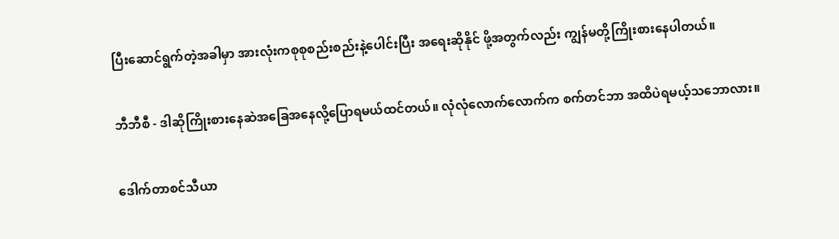ပြီးဆောင်ရွက်တဲ့အခါမှာ အားလုံးကစုစုစည်းစည်းနဲ့ပေါင်းပြီး အရေးဆိုနိုင် ဖို့အတွက်လည်း ကျွန်မတို့ကြိုးစားနေပါတယ်။

ဘီဘီစီ - ဒါဆိုကြိုးစားနေဆဲအခြေအနေလို့ပြောရမယ်ထင်တယ်။ လုံလုံလောက်လောက်က စက်တင်ဘာ အထိပဲရမယ့်သဘောလား။

ဒေါက်တာစင်သီယာ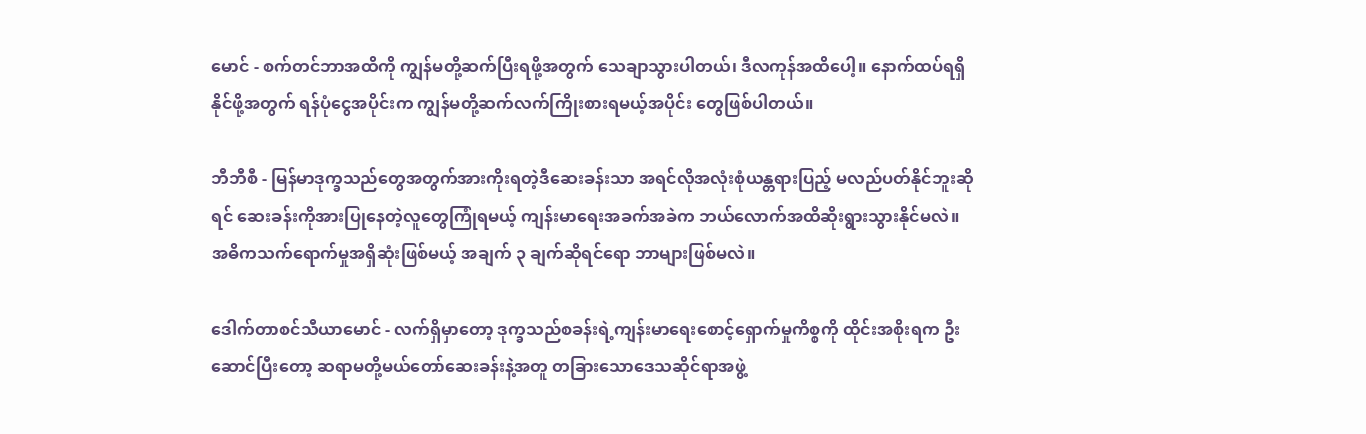မောင် - စက်တင်ဘာအထိကို ကျွန်မတို့ဆက်ပြီးရဖို့အတွက် သေချာသွားပါတယ်၊ ဒီလကုန်အထိပေါ့။ နောက်ထပ်ရရှိနိုင်ဖို့အတွက် ရန်ပုံငွေအပိုင်းက ကျွန်မတို့ဆက်လက်ကြိုးစားရမယ့်အပိုင်း တွေဖြစ်ပါတယ်။

ဘီဘီစီ - မြန်မာဒုက္ခသည်တွေအတွက်အားကိုးရတဲ့ဒီဆေးခန်းသာ အရင်လိုအလုံးစုံယန္တရားပြည့် မလည်ပတ်နိုင်ဘူးဆိုရင် ဆေးခန်းကိုအားပြုနေတဲ့လူတွေကြုံရမယ့် ကျန်းမာရေးအခက်အခဲက ဘယ်လောက်အထိဆိုးရွားသွားနိုင်မလဲ။ အဓိကသက်ရောက်မှုအရှိဆုံးဖြစ်မယ့် အချက် ၃ ချက်ဆိုရင်ရော ဘာများဖြစ်မလဲ။

ဒေါက်တာစင်သီယာမောင် - လက်ရှိမှာတော့ ဒုက္ခသည်စခန်းရဲ့ကျန်းမာရေးစောင့်ရှောက်မှုကိစ္စကို ထိုင်းအစိုးရက ဦးဆောင်ပြီးတော့ ဆရာမတို့မယ်တော်ဆေးခန်းနဲ့အတူ တခြားသောဒေသဆိုင်ရာအဖွဲ့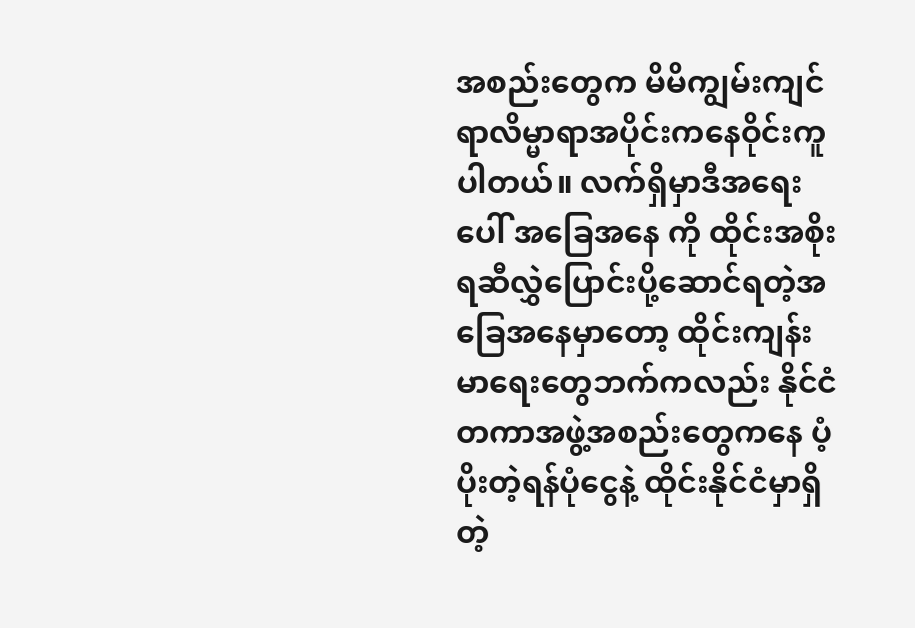အစည်းတွေက မိမိကျွမ်းကျင်ရာလိမ္မာရာအပိုင်းကနေဝိုင်းကူပါတယ်။ လက်ရှိမှာဒီအရေးပေါ် အခြေအနေ ကို ထိုင်းအစိုးရဆီလွှဲပြောင်းပို့ဆောင်ရတဲ့အခြေအနေမှာတော့ ထိုင်းကျန်းမာရေးတွေဘက်ကလည်း နိုင်ငံတကာအဖွဲ့အစည်းတွေကနေ ပံ့ပိုးတဲ့ရန်ပုံငွေနဲ့ ထိုင်းနိုင်ငံမှာရှိတဲ့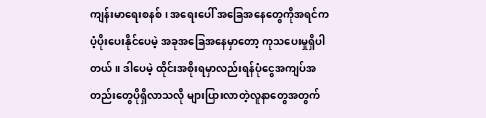ကျန်းမာရေးစနစ်၊ အရေးပေါ် အ‌ခြေအနေတွေကိုအရင်က ပံ့ပိုးပေးနိုင်ပေမဲ့ အခုအခြေအနေမှာတော့ ကုသပေးမှုရှိပါတယ်။ ဒါပေမဲ့ ထိုင်းအစိုးရမှာလည်းရန်ပုံငွေအကျပ်အတည်းတွေပိုရှိလာသလို များပြားလာတဲ့လူနာတွေအတွက်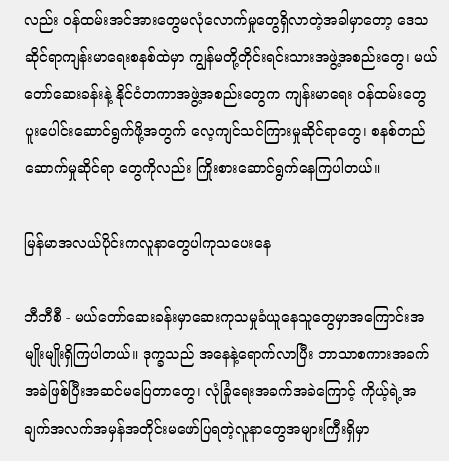လည်း ဝန်ထမ်းအင်အားတွေမလုံလောက်မှုတွေရှိလာတဲ့အခါမှာတော့ ဒေသဆိုင်ရာကျန်းမာရေးစနစ်ထဲမှာ ကျွန်မတို့တိုင်းရင်းသားအဖွဲ့အစည်းတွေ၊ မယ်တော်ဆေးခန်းနဲ့ နိုင်ငံတကာအဖွဲ့အစည်းတွေက ကျန်းမာရေး ဝန်ထမ်းတွေပူးပေါင်းဆောင်ရွက်ဖို့အတွက် လေ့ကျင်သင်ကြားမှုဆိုင်ရာတွေ၊ စနစ်တည်ဆောက်မှုဆိုင်ရာ တွေကိုလည်း ကြိုးစားဆောင်ရွက်နေကြပါတယ်။

မြန်မာအလယ်ပိုင်းကလူနာတွေပါကုသပေးနေ

ဘီဘီစီ - မယ်တော်ဆေးခန်းမှာဆေးကုသမှုခံယူနေသူတွေမှာအကြောင်းအမျိုးမျိုးရှိကြပါတယ်။ ဒုက္ခသည် အနေနဲ့ရောက်လာပြီး ဘာသာစကားအခက်အခဲဖြစ်ပြီးအဆင်မပြေတာတွေ၊ လုံခြုံရေးအခက်အခဲကြောင့် ကိုယ့်ရဲ့အချက်အလက်အမှန်အတိုင်းမဖော်ပြရတဲ့လူနာတွေအများကြီးရှိမှာ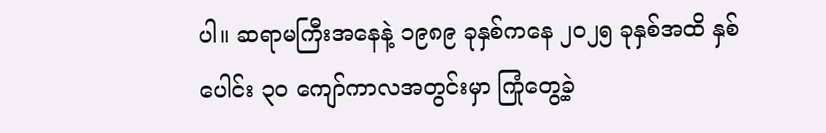ပါ။ ဆရာမကြီးအနေနဲ့ ၁၉၈၉ ခုနှစ်ကနေ ၂၀၂၅ ခုနှစ်အထိ နှစ်ပေါင်း ၃၀ ကျော်ကာလအတွင်းမှာ ကြုံတွေ့ခဲ့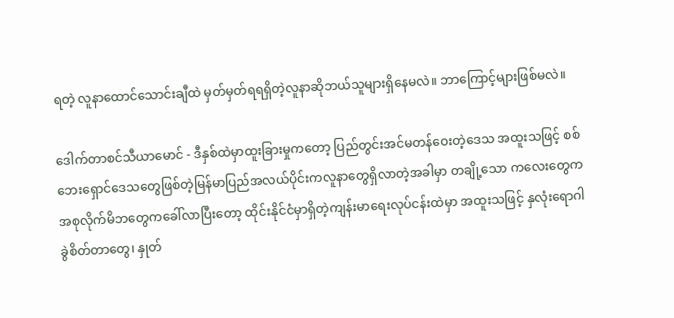ရတဲ့ လူနာထောင်သောင်းချီထဲ မှတ်မှတ်ရရရှိတဲ့လူနာဆိုဘယ်သူများရှိနေမလဲ။ ဘာကြောင့်များဖြစ်မလဲ။

ဒေါက်တာစင်သီယာမောင် - ဒီနှစ်ထဲမှာထူးခြားမှုကတော့ ပြည်တွင်းအင်မတန်ဝေးတဲ့ဒေသ အထူးသဖြင့် စစ်ဘေးရှောင်ဒေသတွေဖြစ်တဲ့မြန်မာပြည်အလယ်ပိုင်းကလူနာတွေရှိလာတဲ့အခါမှာ တချို့သော ကလေးတွေကအစုလိုက်မိဘတွေကခေါ်လာပြီးတော့ ထိုင်းနိုင်ငံမှာရှိတဲ့ကျန်းမာရေးလုပ်ငန်းထဲမှာ အထူးသဖြင့် နှလုံးရောဂါခွဲစိတ်တာတွေ၊ နှုတ်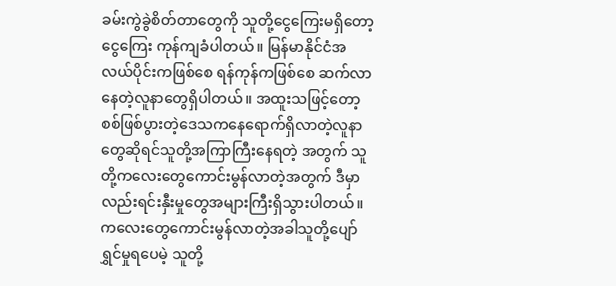ခမ်းကွဲခွဲစိတ်တာတွေကို သူတို့ငွေကြေးမရှိတော့ ငွေကြေး ကုန်ကျခံပါတယ်။ မြန်မာနိုင်ငံအလယ်ပိုင်းကဖြစ်စေ ရန်ကုန်ကဖြစ်စေ ဆက်လာနေတဲ့လူနာတွေရှိပါတယ်။ အထူးသဖြင့်တော့ စစ်ဖြစ်ပွားတဲ့ဒေသကနေရောက်ရှိလာတဲ့လူနာတွေဆိုရင်သူတို့အကြာကြီးနေရတဲ့ အတွက် သူတို့ကလေးတွေကောင်းမွန်လာတဲ့အတွက် ဒီမှာလည်းရင်းနှီးမှုတွေအများကြီးရှိသွားပါတယ်။ ကလေးတွေကောင်းမွန်လာတဲ့အခါသူတို့ပျော်ရွှင်မှုရပေမဲ့ သူတို့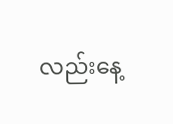လည်းနေ့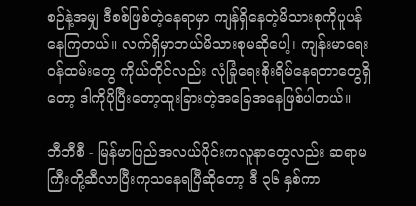စဉ်နဲ့အမျှ ဒီစစ်ဖြစ်တဲ့နေရာမှာ ကျန်ရှိနေတဲ့မိသားစုကိုပူပန်နေကြတယ်။ လက်ရှိမှာဘယ်မိသားစုမဆိုပေါ့၊ ကျန်းမာရေးဝန်ထမ်းတွေ ကိုယ်တိုင်လည်း လုံခြုံရေးစိုးရိမ်နေရတာတွေရှိတော့ ဒါကိုပိုပြီးတော့ထူးခြားတဲ့အခြေအနေဖြစ်ပါတယ်။

ဘီဘီစီ - မြန်မာပြည်အလယ်ပိုင်းကလူနာတွေလည်း ဆရာမကြီးတို့ဆီလာပြီးကုသနေရပြီဆိုတော့ ဒီ ၃၆ နှစ်ကာ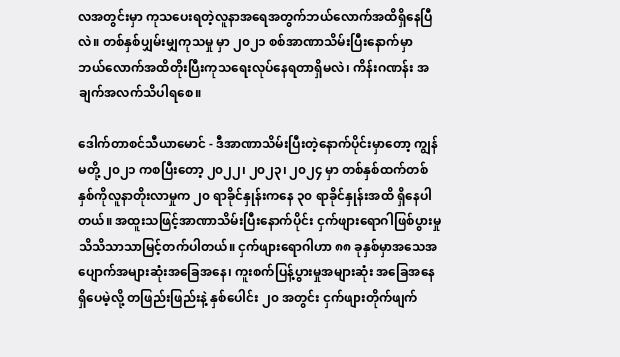လအတွင်းမှာ ကုသပေးရတဲ့လူနာအရေအတွက်ဘယ်လောက်အထိရှိနေပြီလဲ။ တစ်နှစ်ပျှမ်းမျှကုသမှု မှာ ၂၀၂၁ စစ်အာဏာသိမ်းပြီးနောက်မှာ ဘယ်လောက်အထိတိုးပြီးကုသရေးလုပ်နေရတာရှိမလဲ၊ ကိန်းဂဏန်း အချက်အလက်သိပါရစေ။

ဒေါက်တာစင်သီယာမောင် - ဒီအာဏာသိမ်းပြီးတဲ့နောက်ပိုင်းမှာတော့ ကျွန်မတို့ ၂၀၂၁ ကစပြီးတော့ ၂၀၂၂၊ ၂၀၂၃၊ ၂၀၂၄ မှာ တစ်နှစ်ထက်တစ်နှစ်ကိုလူနာတိုးလာမှုက ၂၀ ရာခိုင်နှုန်းကနေ ၃၀ ရာခိုင်နှုန်းအထိ ရှိနေပါ တယ်။ အထူးသဖြင့်အာဏာသိမ်းပြီးနောက်ပိုင်း ငှက်ဖျားရောဂါဖြစ်ပွားမှု သိသိသာသာမြင့်တက်ပါတယ်။ ငှက်ဖျားရောဂါဟာ ၈၈ ခုနှစ်မှာအသေအပျောက်အများဆုံးအခြေအနေ၊ ကူးစက်ပြန့်ပွားမှုအများဆုံး အခြေအနေရှိပေမဲ့လို့ တဖြည်းဖြည်းနဲ့ နှစ်ပေါင်း ၂၀ အတွင်း ငှက်ဖျားတိုက်ဖျက်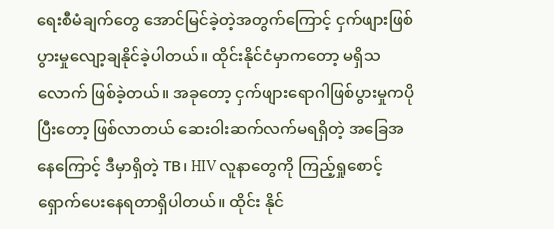ရေးစီမံချက်တွေ အောင်မြင်ခဲ့တဲ့အတွက်ကြောင့် ငှက်ဖျားဖြစ်ပွားမှုလျော့ချနိုင်ခဲ့ပါတယ်။ ထိုင်းနိုင်ငံမှာကတော့ မရှိသလောက် ဖြစ်ခဲ့တယ်။ အခုတော့ ငှက်ဖျားရောဂါဖြစ်ပွားမှုကပိုပြီးတော့ ဖြစ်လာတယ် ဆေးဝါးဆက်လက်မရရှိတဲ့ အခြေအနေကြောင့် ဒီမှာရှိတဲ့ TB၊ HIV လူနာတွေကို ကြည့်ရှုစောင့်ရှောက်ပေးနေရတာရှိပါတယ်။ ထိုင်း နိုင်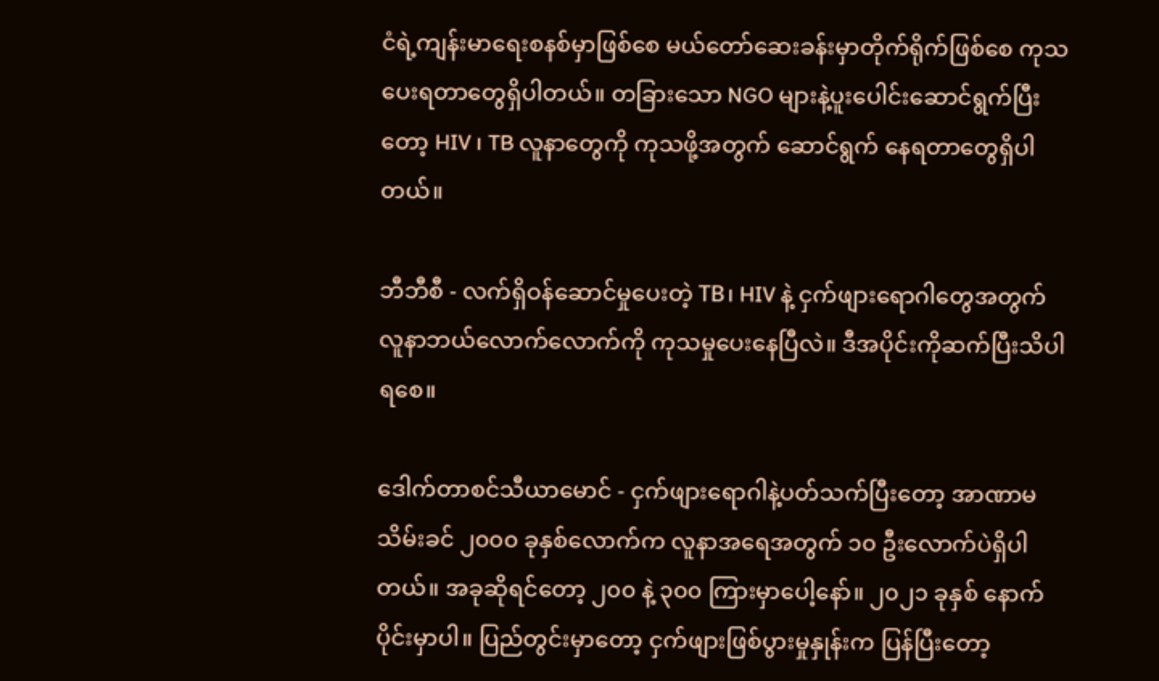ငံရဲ့ကျန်းမာရေးစနစ်မှာဖြစ်စေ မယ်တော်ဆေးခန်းမှာတိုက်ရိုက်ဖြစ်စေ ကုသပေးရတာတွေရှိပါတယ်။ တခြားသော NGO များနဲ့ပူးပေါင်းဆောင်ရွက်ပြီးတော့ HIV ၊ TB လူနာတွေကို ကုသဖို့အတွက် ဆောင်ရွက် နေရတာတွေရှိပါတယ်။

ဘီဘီစီ - လက်ရှိဝန်ဆောင်မှုပေးတဲ့ TB၊ HIV နဲ့ ငှက်ဖျားရောဂါတွေအတွက် လူနာဘယ်လောက်လောက်ကို ကုသမှုပေးနေပြီလဲ။ ဒီအပိုင်းကိုဆက်ပြီးသိပါရစေ။

ဒေါက်တာစင်သီယာမောင် - ငှက်ဖျားရောဂါနဲ့ပတ်သက်ပြီးတော့ အာဏာမသိမ်းခင် ၂၀၀၀ ခုနှစ်လောက်က လူနာအရေအတွက် ၁၀ ဦးလောက်ပဲရှိပါတယ်။ အခုဆိုရင်တော့ ၂၀၀ နဲ့ ၃၀၀ ကြားမှာပေါ့နော်။ ၂၀၂၁ ခုနှစ် နောက်ပိုင်းမှာပါ။ ပြည်တွင်းမှာတော့ ငှက်ဖျားဖြစ်ပွားမှုနှုန်းက ပြန်ပြီးတော့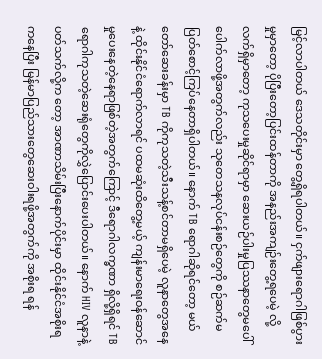မြင့်လာပါတယ် ဒေသတိုင်းမှာ တွေ့ရှိရပါတယ်။ ငှက်ဖျားရောဂါဖြစ်ပွားမှုမှာတော့ ပိုပြီးတော့ပြင်းထန်တာကို အနည်းအကျဉ်းတွေ့ရပေမဲ့ လို့ လက်ရှိမှာတော့ ကုသပေးမှုဆိုင်ရာမှာ ဆေးယဉ်ပါးမှုပြဿနာတွေမပေါ်ပေါက်လာဖို့အတွက်လည်း သုတေသနလုပ်ငန်းစဉ်တွေကို စဉ်ဆက်မပြတ်စောင့်ကြပ်နေတာရှိပါတယ်။ နောက် TB ရောဂါဆိုရင်တော့ မယ်တော်ဆေးခန်းမှာ TB ကိုကုသတဲ့သီးသန့်စင်တာမရှိပေမဲ့ လူနာတွေအနေနဲ့ ထိုင်းနိုင်ငံရောက်လာရင် ပထမဆုံးထိတွေ့မယ့် ကျန်းမာရေးဝန်ဆောင်မှုပေးနေတဲ့နေရာဖြစ်တဲ့အတွက်ကြောင့် ဒီရောဂါလက္ခဏာ ရှိလို့ရှိရင် TB ရောဂါကုသတဲ့ဆေးရုံတွေကိုလွှဲပြောင်းပေးပါတယ်။ နောက် HIV လူနာနဲ့ပတ်သက်လို့က တော့ အာဏာသိမ်းပြီးနောက်ပိုင်းမှာ ထိုင်းနိုင်ငံအစိုးရကနေပြီး မြန်မာပြည်သားတွေဆေးဝါးရဖို့အတွက်ကို အစိုးရ ရန်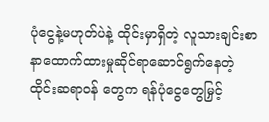ပုံငွေနဲ့မဟုတ်ပဲနဲ့ ထိုင်းမှာရှိတဲ့ လူသားချင်းစာနာထောက်ထားမှုဆိုင်ရာဆောင်ရွက်နေတဲ့ ထိုင်းဆရာဝန် တွေက ရန်ပုံငွေတွေမြှင့်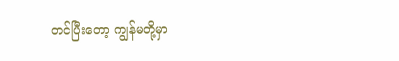တင်ပြီးတော့ ကျွန်မတို့မှာ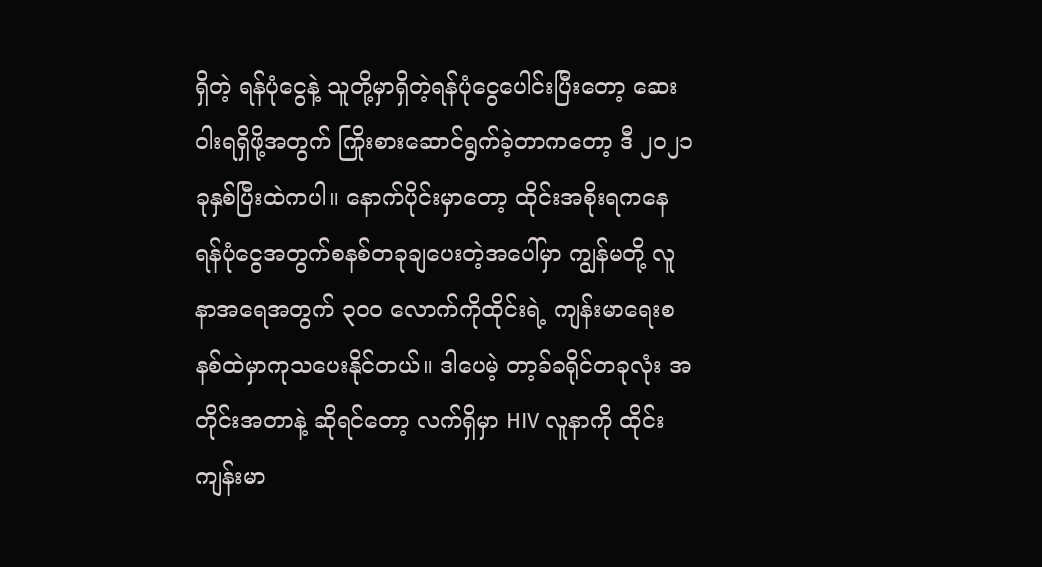ရှိတဲ့ ရန်ပုံငွေနဲ့ သူတို့မှာရှိတဲ့ရန်ပုံငွေပေါင်းပြီးတော့ ဆေးဝါးရရှိဖို့အတွက် ကြိုးစားဆောင်ရွက်ခဲ့တာကတော့ ဒီ ၂၀၂၁ ခုနှစ်ပြီးထဲကပါ။ နောက်ပိုင်းမှာတော့ ထိုင်းအစိုးရကနေ ရန်ပုံငွေအတွက်စနစ်တခုချပေးတဲ့အပေါ်မှာ ကျွန်မတို့ လူနာအရေအတွက် ၃၀၀ လောက်ကိုထိုင်းရဲ့ ကျန်းမာရေးစနစ်ထဲမှာကုသပေးနိုင်တယ်။ ဒါပေမဲ့ တာ့ခ်ခရိုင်တခုလုံး အတိုင်းအတာနဲ့ ဆိုရင်တော့ လက်ရှိမှာ HIV လူနာကို ထိုင်းကျန်းမာ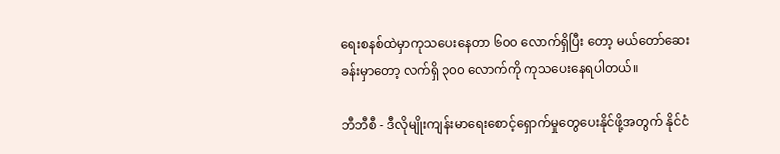ရေးစနစ်ထဲမှာကုသပေးနေတာ ၆၀၀ လောက်ရှိပြီး တော့ မယ်‌တော်ဆေးခန်းမှာတော့ လက်ရှိ ၃၀၀ လောက်ကို ကုသပေးနေရပါတယ်။

ဘီဘီစီ - ဒီလိုမျိုးကျန်းမာရေးစောင့်ရှောက်မှုတွေပေးနိုင်ဖို့အတွက် နိုင်ငံ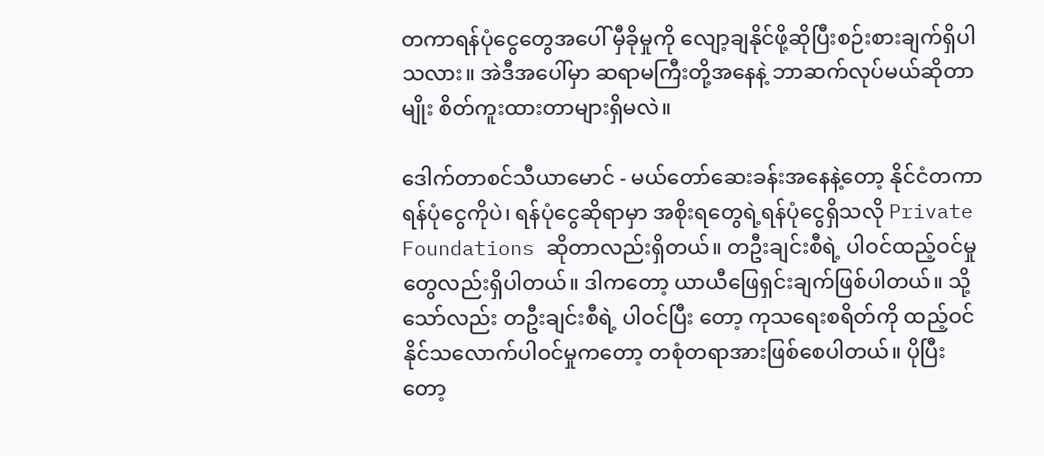တကာရန်ပုံငွေတွေအပေါ် မှီခိုမှုကို လျော့ချနိုင်ဖို့ဆိုပြီးစဉ်းစားချက်ရှိပါသလား။ အဲဒီအပေါ်မှာ ဆရာမကြီးတို့အနေနဲ့ ဘာဆက်လုပ်မယ်ဆိုတာ မျိုး စိတ်ကူးထားတာများရှိမလဲ။

ဒေါက်တာစင်သီယာမောင် - မယ်တော်ဆေးခန်းအနေနဲ့တော့ နိုင်ငံတကာရန်ပုံငွေကိုပဲ၊ ရန်ပုံငွေဆိုရာမှာ အစိုးရတွေရဲ့ရန်ပုံငွေရှိသလို Private Foundations ဆိုတာလည်းရှိတယ်။ တဦးချင်းစီရဲ့ ပါဝင်ထည့်ဝင်မှု တွေလည်းရှိပါတယ်။ ဒါကတော့ ယာယီဖြေရှင်းချက်ဖြစ်ပါတယ်။ သို့သော်လည်း တဦးချင်းစီရဲ့ ပါဝင်ပြီး တော့ ကုသရေးစရိတ်ကို ထည့်ဝင်နိုင်သလောက်ပါဝင်မှုကတော့ တစုံတရာအားဖြစ်စေပါတယ်။ ပိုပြီးတော့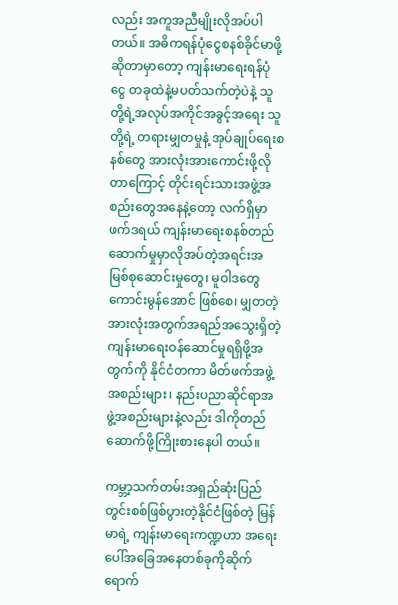လည်း အကူအညီမျိုးလိုအပ်ပါတယ်။ အဓိကရန်ပုံငွေစနစ်ခိုင်မာဖို့ဆိုတာမှာတော့ ကျန်းမာရေးရန်ပုံငွေ တခုထဲနဲ့မပတ်သက်တဲ့ပဲနဲ့ သူတို့ရဲ့အလုပ်အကိုင်အခွင့်အရေး သူတို့ရဲ့ တရားမျှတမှုနဲ့ အုပ်ချုပ်ရေးစနစ်တွေ အားလုံးအားကောင်းဖို့လိုတာကြောင့် တိုင်းရင်းသားအဖွဲ့အစည်းတွေအနေနဲ့တော့ လက်ရှိမှာ ဖက်ဒရယ် ကျန်းမာရေးစနစ်တည်ဆောက်မှုမှာလိုအပ်တဲ့အရင်းအမြစ်စုဆောင်းမှုတွေ၊ မူဝါဒတွေကောင်းမွန်အောင် ဖြစ်စေ၊ မျှတတဲ့အားလုံးအတွက်အရည်အသွေးရှိတဲ့ကျန်းမာရေးဝန်ဆောင်မှုရရှိဖို့အတွက်ကို နိုင်ငံတကာ မိတ်ဖက်အဖွဲ့အစည်းများ၊ နည်းပညာဆိုင်ရာအဖွဲ့အစည်းများနဲ့လည်း ဒါကိုတည်ဆောက်ဖို့ကြိုးစားနေပါ တယ်။

ကမ္ဘာ့သက်တမ်းအရှည်ဆုံးပြည်တွင်းစစ်ဖြစ်ပွားတဲ့နိုင်ငံဖြစ်တဲ့ မြန်မာရဲ့ ကျန်းမာရေးကဏ္ဍဟာ အရေးပေါ်အခြေအနေတစ်ခုကိုဆိုက်ရောက်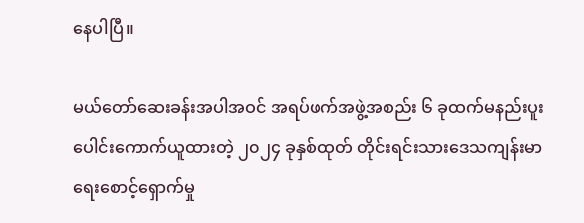နေပါပြီ။

မယ်တော်ဆေးခန်းအပါအဝင် အရပ်ဖက်အဖွဲ့အစည်း ၆ ခုထက်မနည်းပူးပေါင်းကောက်ယူထားတဲ့ ၂၀၂၄ ခုနှစ်ထုတ် တိုင်းရင်းသားဒေသကျန်းမာရေးစောင့်ရှောက်မှု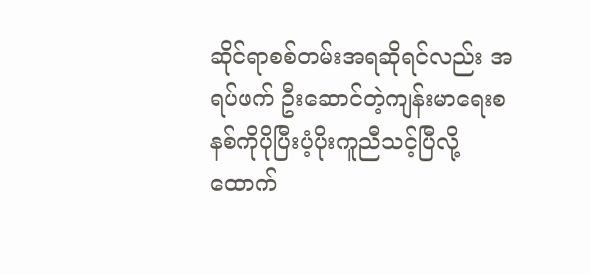ဆိုင်ရာစစ်တမ်းအရဆိုရင်လည်း အရပ်ဖက် ဦးဆောင်တဲ့ကျန်းမာရေးစနစ်ကိုပိုပြီးပံ့ပိုးကူညီသင့်ပြီလို့ ထောက်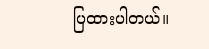ပြထားပါတယ်။